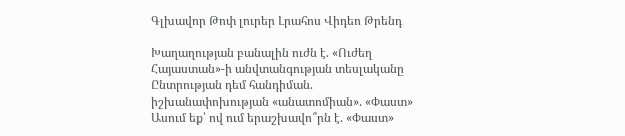Գլխավոր Թոփ լուրեր Լրահոս Վիդեո Թրենդ

Խաղաղության բանալին ուժն է. «Ուժեղ Հայաստան»-ի անվտանգության տեսլականը Ընտրության դեմ հանդիման. իշխանափոխության «անատոմիան». «Փաստ» Ասում եք՝ ով ում երաշխավո՞րն է. «Փաստ»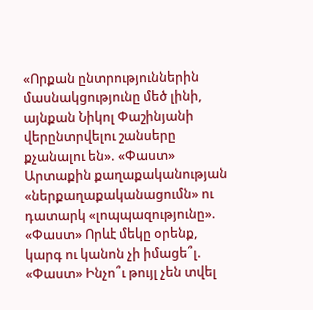«Որքան ընտրություններին մասնակցությունը մեծ լինի, այնքան Նիկոլ Փաշինյանի վերընտրվելու շանսերը քչանալու են». «Փաստ» Արտաքին քաղաքականության «ներքաղաքականացումն» ու դատարկ «լոպպազությունը». «Փաստ» Որևէ մեկը օրենք, կարգ ու կանոն չի իմացե՞լ. «Փաստ» Ինչո՞ւ թույլ չեն տվել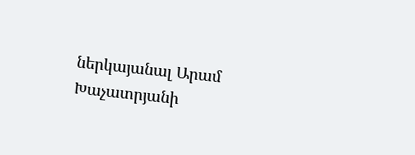ներկայանալ Արամ Խաչատրյանի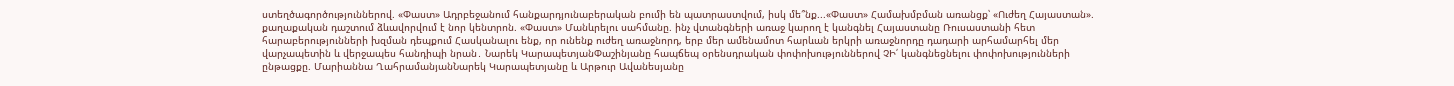ստեղծագործություններով. «Փաստ» Ադրբեջանում հանքարդյունաբերական բումի են պատրաստվում, իսկ մե՞նք...«Փաստ» Համախմբման առանցք՝ «Ուժեղ Հայաստան». քաղաքական դաշտում ձևավորվում է նոր կենտրոն. «Փաստ» Մանևրելու սահմանը. ինչ վտանգների առաջ կարող է կանգնել Հայաստանը Ռուսաստանի հետ հարաբերությունների խզման դեպքում Հասկանալու ենք, որ ունենք ուժեղ առաջնորդ, երբ մեր ամենամոտ հարևան երկրի առաջնորդը դադարի արհամարհել մեր վարչապետին և վերջապես հանդիպի նրան․ Նարեկ ԿարապետյանՓաշինյանը հապճեպ օրենսդրական փոփոխություններով ՉԻ՛ կանգնեցնելու փոփոխությունների ընթացքը. Մարիաննա ՂահրամանյանՆարեկ Կարապետյանը և Արթուր Ավանեսյանը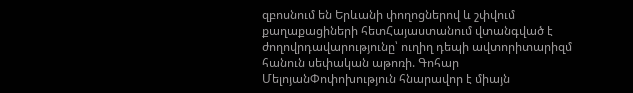զբոսնում են Երևանի փողոցներով և շփվում քաղաքացիների հետՀայաստանում վտանգված է ժողովրդավարությունը՝ ուղիղ դեպի ավտորիտարիզմ հանուն սեփական աթոռի. Գոհար ՄելոյանՓոփոխություն հնարավոր է միայն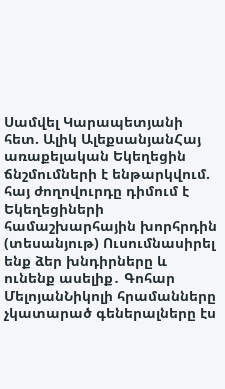Սամվել Կարապետյանի հետ. Ալիկ ԱլեքսանյանՀայ առաքելական Եկեղեցին ճնշմումների է ենթարկվում. հայ ժողովուրդը դիմում է Եկեղեցիների համաշխարհային խորհրդին (տեսանյութ) Ուսումնասիրել ենք ձեր խնդիրները և ունենք ասելիք․ Գոհար ՄելոյանՆիկոլի հրամանները չկատարած գեներալները էս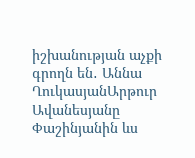իշխանության աչքի գրողն են․ Աննա ՂուկասյանԱրթուր Ավանեսյանը Փաշինյանին ևս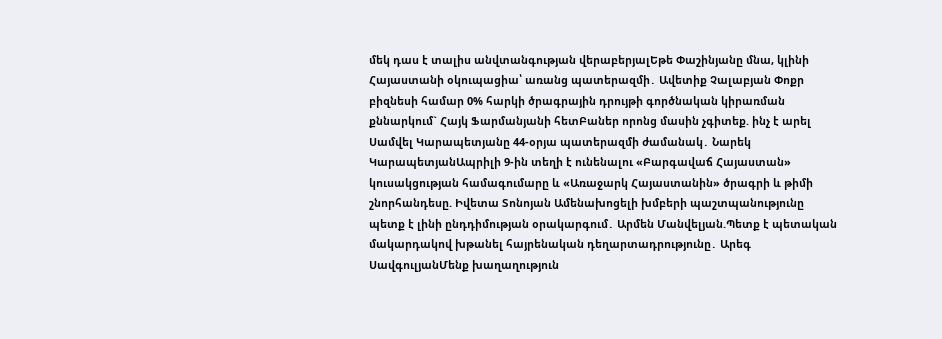մեկ դաս է տալիս անվտանգության վերաբերյալԵթե Փաշինյանը մնա, կլինի Հայաստանի օկուպացիա՝ առանց պատերազմի․ Ավետիք Չալաբյան Փոքր բիզնեսի համար 0% հարկի ծրագրային դրույթի գործնական կիրառման քննարկում` Հայկ Ֆարմանյանի հետԲաներ որոնց մասին չգիտեք. ինչ է արել Սամվել Կարապետյանը 44-օրյա պատերազմի ժամանակ․ Նարեկ ԿարապետյանԱպրիլի 9-ին տեղի է ունենալու «Բարգավաճ Հայաստան» կուսակցության համագումարը և «Առաջարկ Հայաստանին» ծրագրի և թիմի շնորհանդեսը. Իվետա Տոնոյան Ամենախոցելի խմբերի պաշտպանությունը պետք է լինի ընդդիմության օրակարգում․ Արմեն Մանվելյան.Պետք է պետական մակարդակով խթանել հայրենական դեղարտադրությունը․ Արեգ ՍավգուլյանՄենք խաղաղություն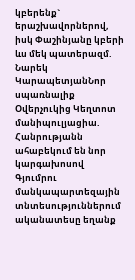կբերենք` երաշխավորներով, իսկ Փաշինյանը կբերի ևս մեկ պատերազմ. Նարեկ ԿարապետյանՆոր սպառնալիք Օվերչուկից Կեղտոտ մանիպուլյացիա. Հանրությանն ահաբեկում են նոր կարգախոսով Գյումրու մանկապարտեզային տնտեսություններում ականատեսը եղանք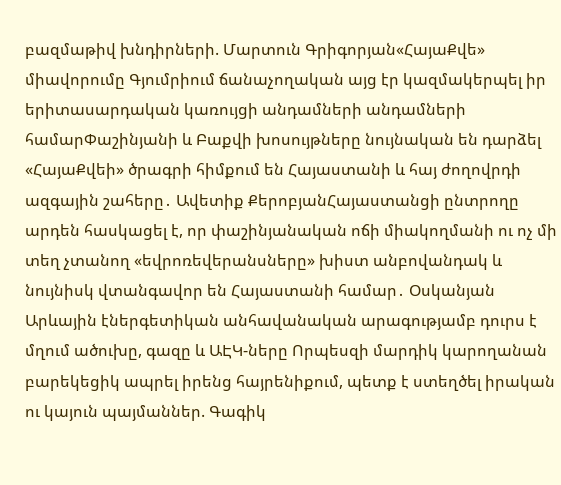բազմաթիվ խնդիրների. Մարտուն Գրիգորյան«ՀայաՔվե» միավորումը Գյումրիում ճանաչողական այց էր կազմակերպել իր երիտասարդական կառույցի անդամների անդամների համարՓաշինյանի և Բաքվի խոսույթները նույնական են դարձել «ՀայաՔվեի» ծրագրի հիմքում են Հայաստանի և հայ ժողովրդի ազգային շահերը․ Ավետիք ՔերոբյանՀայաստանցի ընտրողը արդեն հասկացել է, որ փաշինյանական ոճի միակողմանի ու ոչ մի տեղ չտանող «եվրոռեվերանսները» խիստ անբովանդակ և նույնիսկ վտանգավոր են Հայաստանի համար․ Օսկանյան Արևային էներգետիկան անհավանական արագությամբ դուրս է մղում ածուխը, գազը և ԱԷԿ-ները Որպեսզի մարդիկ կարողանան բարեկեցիկ ապրել իրենց հայրենիքում, պետք է ստեղծել իրական ու կայուն պայմաններ. Գագիկ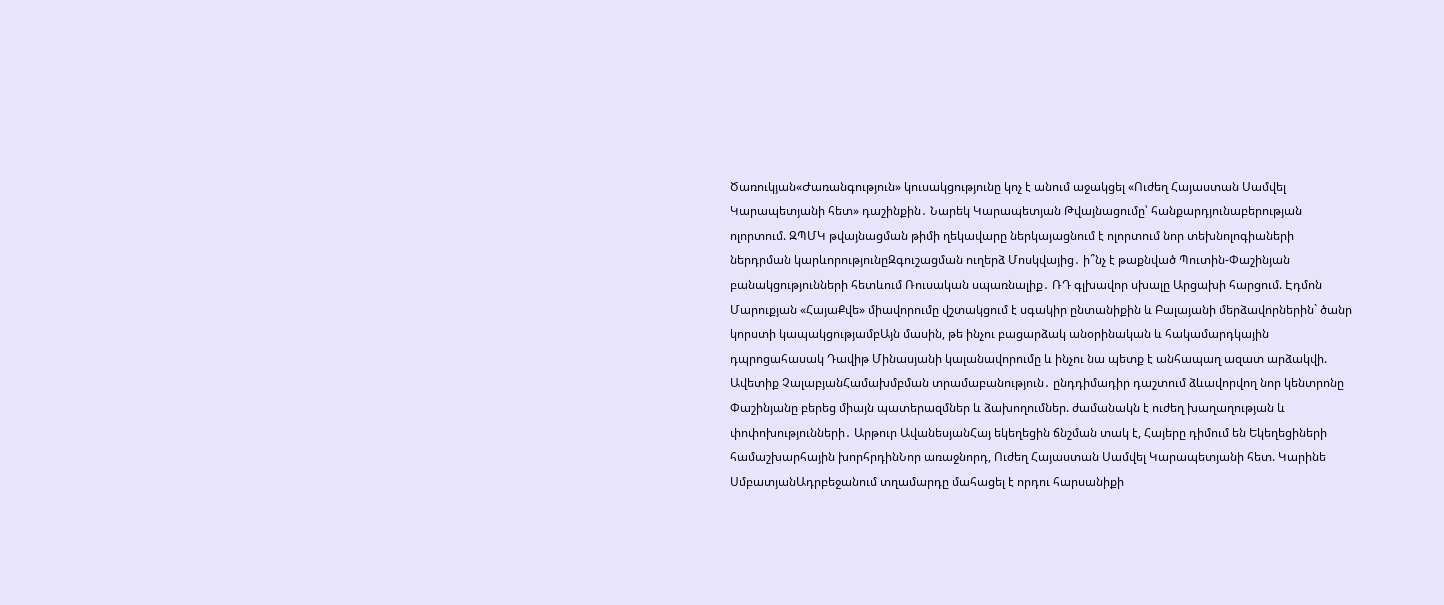Ծառուկյան«Ժառանգություն» կուսակցությունը կոչ է անում աջակցել «Ուժեղ Հայաստան Սամվել Կարապետյանի հետ» դաշինքին․ Նարեկ Կարապետյան Թվայնացումը՝ հանքարդյունաբերության ոլորտում. ԶՊՄԿ թվայնացման թիմի ղեկավարը ներկայացնում է ոլորտում նոր տեխնոլոգիաների ներդրման կարևորությունըԶգուշացման ուղերձ Մոսկվայից․ ի՞նչ է թաքնված Պուտին-Փաշինյան բանակցությունների հետևում Ռուսական սպառնալիք․ ՌԴ գլխավոր սխալը Արցախի հարցում. Էդմոն Մարուքյան «ՀայաՔվե» միավորումը վշտակցում է սգակիր ընտանիքին և Բալայանի մերձավորներին` ծանր կորստի կապակցությամբԱյն մասին, թե ինչու բացարձակ անօրինական և հակամարդկային դպրոցահասակ Դավիթ Մինասյանի կալանավորումը և ինչու նա պետք է անհապաղ ազատ արձակվի. Ավետիք ՉալաբյանՀամախմբման տրամաբանություն․ ընդդիմադիր դաշտում ձևավորվող նոր կենտրոնը Փաշինյանը բերեց միայն պատերազմներ և ձախողումներ. ժամանակն է ուժեղ խաղաղության և փոփոխությունների․ Արթուր ԱվանեսյանՀայ եկեղեցին ճնշման տակ է, Հայերը դիմում են Եկեղեցիների համաշխարհային խորհրդինՆոր առաջնորդ, Ուժեղ Հայաստան Սամվել Կարապետյանի հետ. Կարինե ՍմբատյանԱդրբեջանում տղամարդը մահացել է որդու հարսանիքի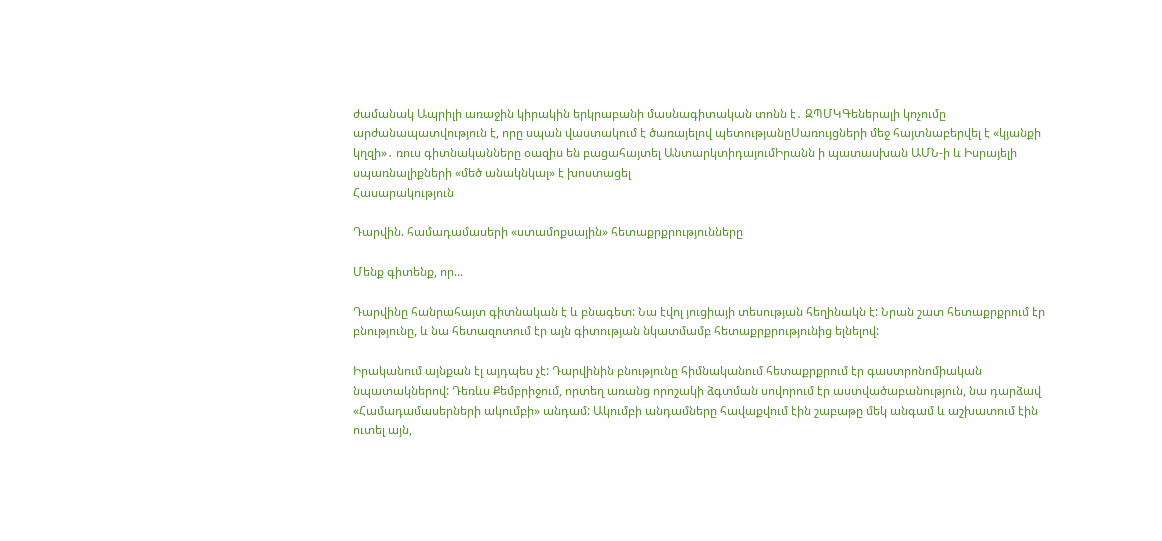ժամանակ Ապրիլի առաջին կիրակին երկրաբանի մասնագիտական տոնն է․ ԶՊՄԿԳեներալի կոչումը արժանապատվություն է, որը սպան վաստակում է ծառայելով պետությանըՍառույցների մեջ հայտնաբերվել է «կյանքի կղզի»․ ռուս գիտնականները օազիս են բացահայտել ԱնտարկտիդայումԻրանն ի պատասխան ԱՄՆ-ի և Իսրայելի սպառնալիքների «մեծ անակնկալ» է խոստացել
Հասարակություն

Դարվին. համադամասերի «ստամոքսային» հետաքրքրությունները

Մենք գիտենք, որ...

Դարվինը հանրահայտ գիտնական է և բնագետ: Նա էվոլ յուցիայի տեսության հեղինակն է: Նրան շատ հետաքրքրում էր բնությունը, և նա հետազոտում էր այն գիտության նկատմամբ հետաքրքրությունից ելնելով:

Իրականում այնքան էլ այդպես չէ: Դարվինին բնությունը հիմնականում հետաքրքրում էր գաստրոնոմիական նպատակներով: Դեռևս Քեմբրիջում, որտեղ առանց որոշակի ձգտման սովորում էր աստվածաբանություն, նա դարձավ «Համադամասերների ակումբի» անդամ: Ակումբի անդամները հավաքվում էին շաբաթը մեկ անգամ և աշխատում էին ուտել այն,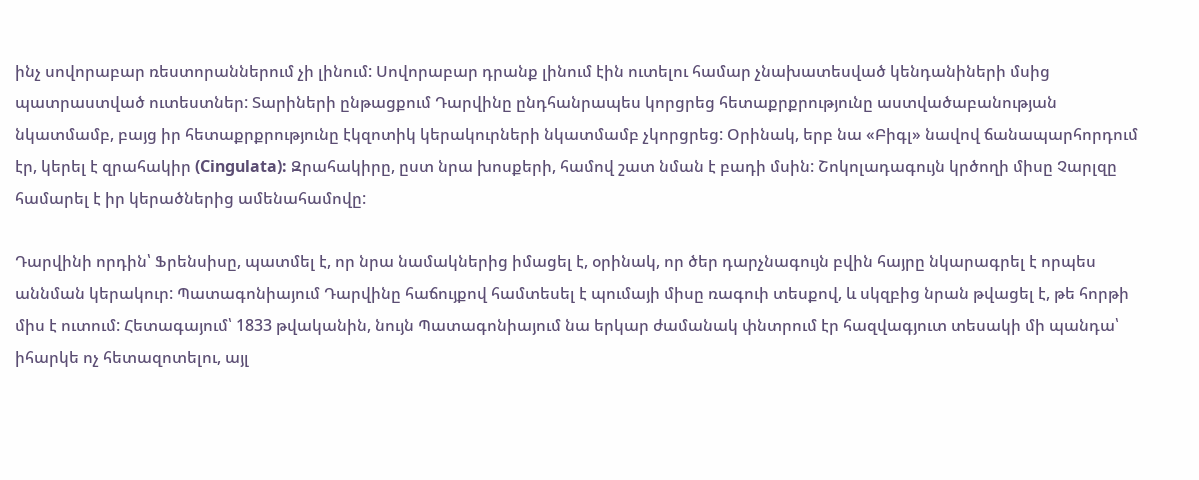ինչ սովորաբար ռեստորաններում չի լինում: Սովորաբար դրանք լինում էին ուտելու համար չնախատեսված կենդանիների մսից պատրաստված ուտեստներ: Տարիների ընթացքում Դարվինը ընդհանրապես կորցրեց հետաքրքրությունը աստվածաբանության նկատմամբ, բայց իր հետաքրքրությունը էկզոտիկ կերակուրների նկատմամբ չկորցրեց: Օրինակ, երբ նա «Բիգլ» նավով ճանապարհորդում էր, կերել է զրահակիր (Cingulata): Զրահակիրը, ըստ նրա խոսքերի, համով շատ նման է բադի մսին: Շոկոլադագույն կրծողի միսը Չարլզը համարել է իր կերածներից ամենահամովը:

Դարվինի որդին՝ Ֆրենսիսը, պատմել է, որ նրա նամակներից իմացել է, օրինակ, որ ծեր դարչնագույն բվին հայրը նկարագրել է որպես աննման կերակուր: Պատագոնիայում Դարվինը հաճույքով համտեսել է պումայի միսը ռագուի տեսքով, և սկզբից նրան թվացել է, թե հորթի միս է ուտում: Հետագայում՝ 1833 թվականին, նույն Պատագոնիայում նա երկար ժամանակ փնտրում էր հազվագյուտ տեսակի մի պանդա՝ իհարկե ոչ հետազոտելու, այլ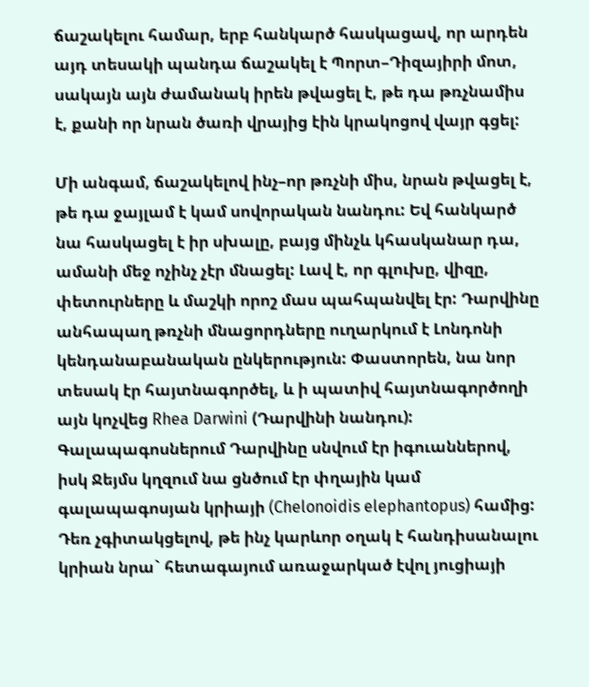ճաշակելու համար, երբ հանկարծ հասկացավ, որ արդեն այդ տեսակի պանդա ճաշակել է Պորտ–Դիզայիրի մոտ, սակայն այն ժամանակ իրեն թվացել է, թե դա թռչնամիս է, քանի որ նրան ծառի վրայից էին կրակոցով վայր գցել:

Մի անգամ, ճաշակելով ինչ–որ թռչնի միս, նրան թվացել է, թե դա ջայլամ է կամ սովորական նանդու: Եվ հանկարծ նա հասկացել է իր սխալը, բայց մինչև կհասկանար դա, ամանի մեջ ոչինչ չէր մնացել: Լավ է, որ գլուխը, վիզը, փետուրները և մաշկի որոշ մաս պահպանվել էր: Դարվինը անհապաղ թռչնի մնացորդները ուղարկում է Լոնդոնի կենդանաբանական ընկերություն: Փաստորեն, նա նոր տեսակ էր հայտնագործել, և ի պատիվ հայտնագործողի այն կոչվեց Rhea Darwini (Դարվինի նանդու): Գալապագոսներում Դարվինը սնվում էր իգուաններով, իսկ Ջեյմս կղզում նա ցնծում էր փղային կամ գալապագոսյան կրիայի (Chelonoidis elephantopus) համից: Դեռ չգիտակցելով, թե ինչ կարևոր օղակ է հանդիսանալու կրիան նրա` հետագայում առաջարկած էվոլ յուցիայի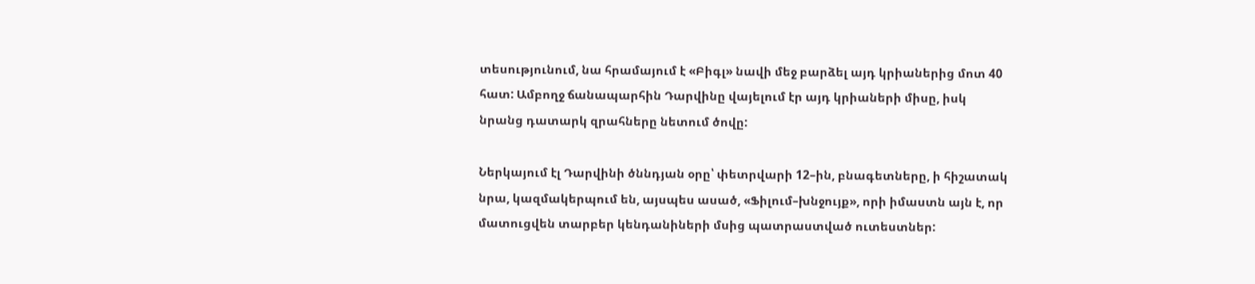տեսությունում, նա հրամայում է «Բիգլ» նավի մեջ բարձել այդ կրիաներից մոտ 40 հատ: Ամբողջ ճանապարհին Դարվինը վայելում էր այդ կրիաների միսը, իսկ նրանց դատարկ զրահները նետում ծովը:

Ներկայում էլ Դարվինի ծննդյան օրը՝ փետրվարի 12–ին, բնագետները, ի հիշատակ նրա, կազմակերպում են, այսպես ասած, «Ֆիլում–խնջույք», որի իմաստն այն է, որ մատուցվեն տարբեր կենդանիների մսից պատրաստված ուտեստներ: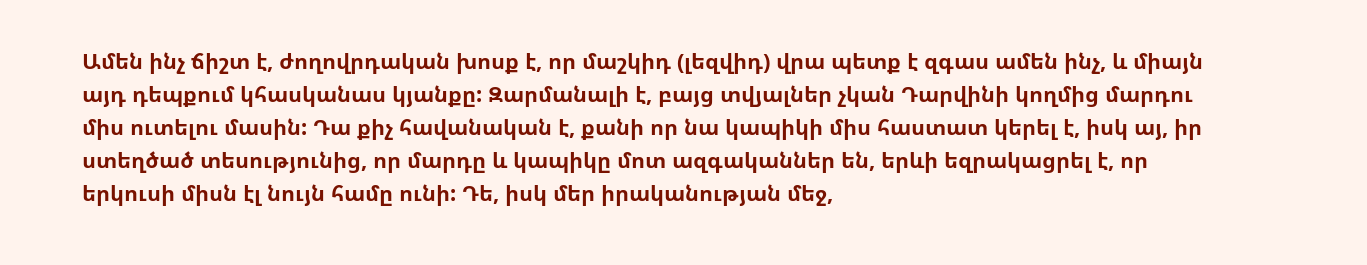Ամեն ինչ ճիշտ է, ժողովրդական խոսք է, որ մաշկիդ (լեզվիդ) վրա պետք է զգաս ամեն ինչ, և միայն այդ դեպքում կհասկանաս կյանքը: Զարմանալի է, բայց տվյալներ չկան Դարվինի կողմից մարդու միս ուտելու մասին: Դա քիչ հավանական է, քանի որ նա կապիկի միս հաստատ կերել է, իսկ այ, իր ստեղծած տեսությունից, որ մարդը և կապիկը մոտ ազգականներ են, երևի եզրակացրել է, որ երկուսի միսն էլ նույն համը ունի: Դե, իսկ մեր իրականության մեջ,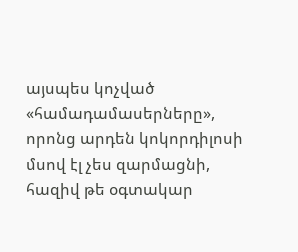այսպես կոչված «համադամասերները», որոնց արդեն կոկորդիլոսի մսով էլ չես զարմացնի, հազիվ թե օգտակար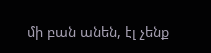մի բան անեն, էլ չենք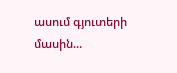ասում գյուտերի մասին...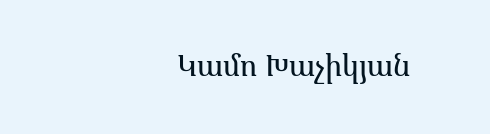Կամո Խաչիկյան